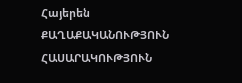Հայերեն
ՔԱՂԱՔԱԿԱՆՈՒԹՅՈՒՆ ՀԱՍԱՐԱԿՈՒԹՅՈՒՆ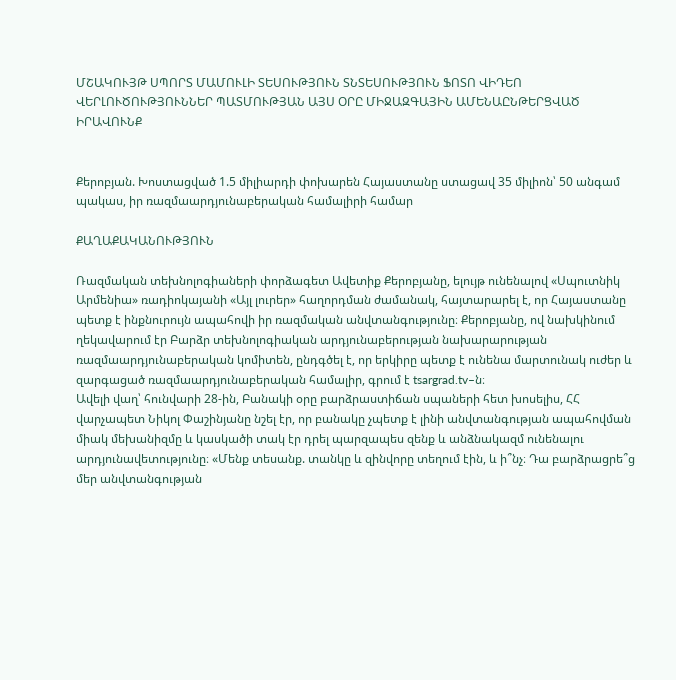ՄՇԱԿՈՒՅԹ ՍՊՈՐՏ ՄԱՄՈՒԼԻ ՏԵՍՈՒԹՅՈՒՆ ՏՆՏԵՍՈՒԹՅՈՒՆ ՖՈՏՈ ՎԻԴԵՈ ՎԵՐԼՈՒԾՈՒԹՅՈՒՆՆԵՐ ՊԱՏՄՈՒԹՅԱՆ ԱՅՍ ՕՐԸ ՄԻՋԱԶԳԱՅԻՆ ԱՄԵՆԱԸՆԹԵՐՑՎԱԾ ԻՐԱՎՈՒՆՔ


Քերոբյան. Խոստացված 1.5 միլիարդի փոխարեն Հայաստանը ստացավ 35 միլիոն՝ 50 անգամ պակաս, իր ռազմաարդյունաբերական համալիրի համար

ՔԱՂԱՔԱԿԱՆՈՒԹՅՈՒՆ

Ռազմական տեխնոլոգիաների փորձագետ Ավետիք Քերոբյանը, ելույթ ունենալով «Սպուտնիկ Արմենիա» ռադիոկայանի «Այլ լուրեր» հաղորդման ժամանակ, հայտարարել է, որ Հայաստանը պետք է ինքնուրույն ապահովի իր ռազմական անվտանգությունը։ Քերոբյանը, ով նախկինում ղեկավարում էր Բարձր տեխնոլոգիական արդյունաբերության նախարարության ռազմաարդյունաբերական կոմիտեն, ընդգծել է, որ երկիրը պետք է ունենա մարտունակ ուժեր և զարգացած ռազմաարդյունաբերական համալիր, գրում է tsargrad.tv–ն։
Ավելի վաղ՝ հունվարի 28-ին, Բանակի օրը բարձրաստիճան սպաների հետ խոսելիս, ՀՀ վարչապետ Նիկոլ Փաշինյանը նշել էր, որ բանակը չպետք է լինի անվտանգության ապահովման միակ մեխանիզմը և կասկածի տակ էր դրել պարզապես զենք և անձնակազմ ունենալու արդյունավետությունը։ «Մենք տեսանք. տանկը և զինվորը տեղում էին, և ի՞նչ։ Դա բարձրացրե՞ց մեր անվտանգության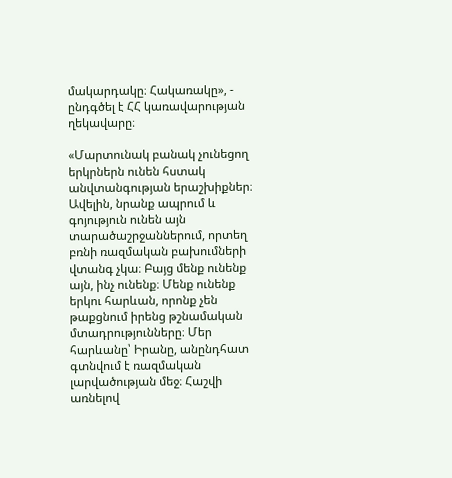մակարդակը։ Հակառակը», - ընդգծել է ՀՀ կառավարության ղեկավարը։

«Մարտունակ բանակ չունեցող երկրներն ունեն հստակ անվտանգության երաշխիքներ։ Ավելին, նրանք ապրում և գոյություն ունեն այն տարածաշրջաններում, որտեղ բռնի ռազմական բախումների վտանգ չկա։ Բայց մենք ունենք այն, ինչ ունենք։ Մենք ունենք երկու հարևան, որոնք չեն թաքցնում իրենց թշնամական մտադրությունները։ Մեր հարևանը՝ Իրանը, անընդհատ գտնվում է ռազմական լարվածության մեջ։ Հաշվի առնելով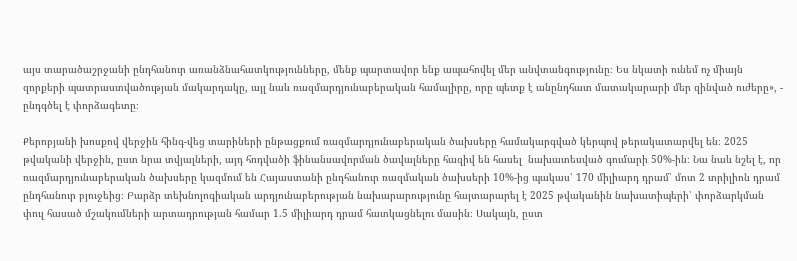այս տարածաշրջանի ընդհանուր առանձնահատկությունները, մենք պարտավոր ենք ապահովել մեր անվտանգությունը։ Ես նկատի ունեմ ոչ միայն զորքերի պատրաստվածության մակարդակը, այլ նաև ռազմարդյունաբերական համալիրը, որը պետք է անընդհատ մատակարարի մեր զինված ուժերը», - ընդգծել է փորձագետը։

Քերոբյանի խոսքով վերջին հինգ-վեց տարիների ընթացքում ռազմարդյունաբերական ծախսերը համակարգված կերպով թերակատարվել են։ 2025 թվականի վերջին, ըստ նրա տվյալների, այդ հոդվածի ֆինանսավորման ծավալները հազիվ են հասել  նախատեսված գումարի 50%-ին։ Նա նաև նշել է, որ ռազմարդյունաբերական ծախսերը կազմում են Հայաստանի ընդհանուր ռազմական ծախսերի 10%-ից պակաս՝ 170 միլիարդ դրամ՝ մոտ 2 տրիլիոն դրամ ընդհանուր բյուջեից։ Բարձր տեխնոլոգիական արդյունաբերության նախարարությունը հայտարարել է 2025 թվականին նախատիպերի՝ փորձարկման փուլ հասած մշակումների արտադրության համար 1.5 միլիարդ դրամ հատկացնելու մասին։ Սակայն, ըստ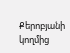Քերոբյանի կողմից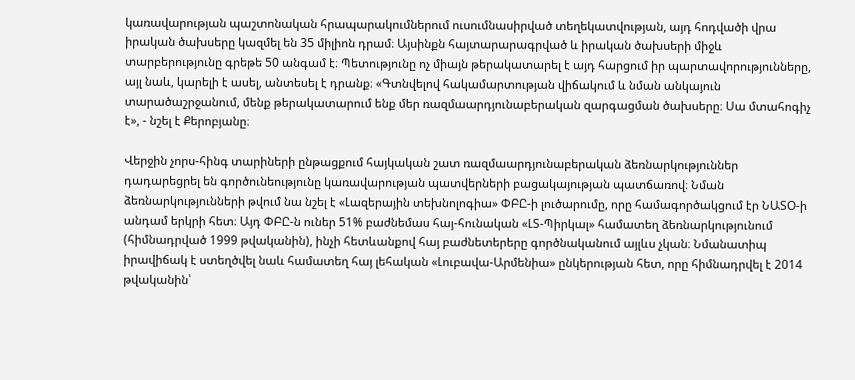կառավարության պաշտոնական հրապարակումներում ուսումնասիրված տեղեկատվության, այդ հոդվածի վրա իրական ծախսերը կազմել են 35 միլիոն դրամ։ Այսինքն հայտարարագրված և իրական ծախսերի միջև տարբերությունը գրեթե 50 անգամ է։ Պետությունը ոչ միայն թերակատարել է այդ հարցում իր պարտավորությունները, այլ նաև, կարելի է ասել, անտեսել է դրանք։ «Գտնվելով հակամարտության վիճակում և նման անկայուն տարածաշրջանում, մենք թերակատարում ենք մեր ռազմաարդյունաբերական զարգացման ծախսերը։ Սա մտահոգիչ է», - նշել է Քերոբյանը։

Վերջին չորս-հինգ տարիների ընթացքում հայկական շատ ռազմաարդյունաբերական ձեռնարկություններ դադարեցրել են գործունեությունը կառավարության պատվերների բացակայության պատճառով։ Նման ձեռնարկությունների թվում նա նշել է «Լազերային տեխնոլոգիա» ՓԲԸ-ի լուծարումը, որը համագործակցում էր ՆԱՏՕ-ի անդամ երկրի հետ։ Այդ ՓԲԸ-ն ուներ 51% բաժնեմաս հայ-հունական «ԼՏ-Պիրկալ» համատեղ ձեռնարկությունում (հիմնադրված 1999 թվականին), ինչի հետևանքով հայ բաժնետերերը գործնականում այլևս չկան։ Նմանատիպ իրավիճակ է ստեղծվել նաև համատեղ հայ լեհական «Լուբավա-Արմենիա» ընկերության հետ, որը հիմնադրվել է 2014 թվականին՝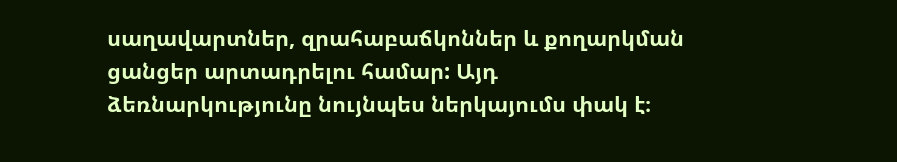սաղավարտներ, զրահաբաճկոններ և քողարկման ցանցեր արտադրելու համար: Այդ ձեռնարկությունը նույնպես ներկայումս փակ է։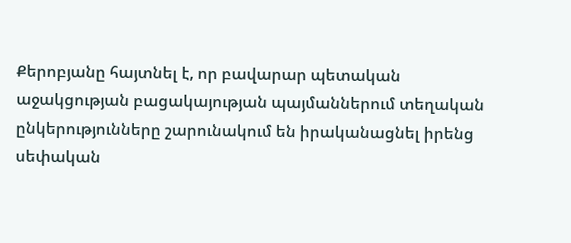Քերոբյանը հայտնել է, որ բավարար պետական աջակցության բացակայության պայմաններում տեղական ընկերությունները շարունակում են իրականացնել իրենց սեփական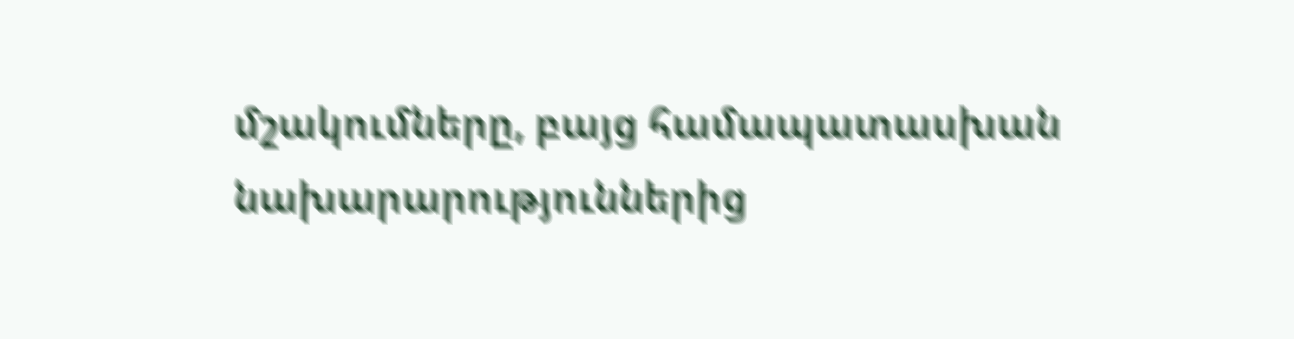մշակումները, բայց համապատասխան նախարարություններից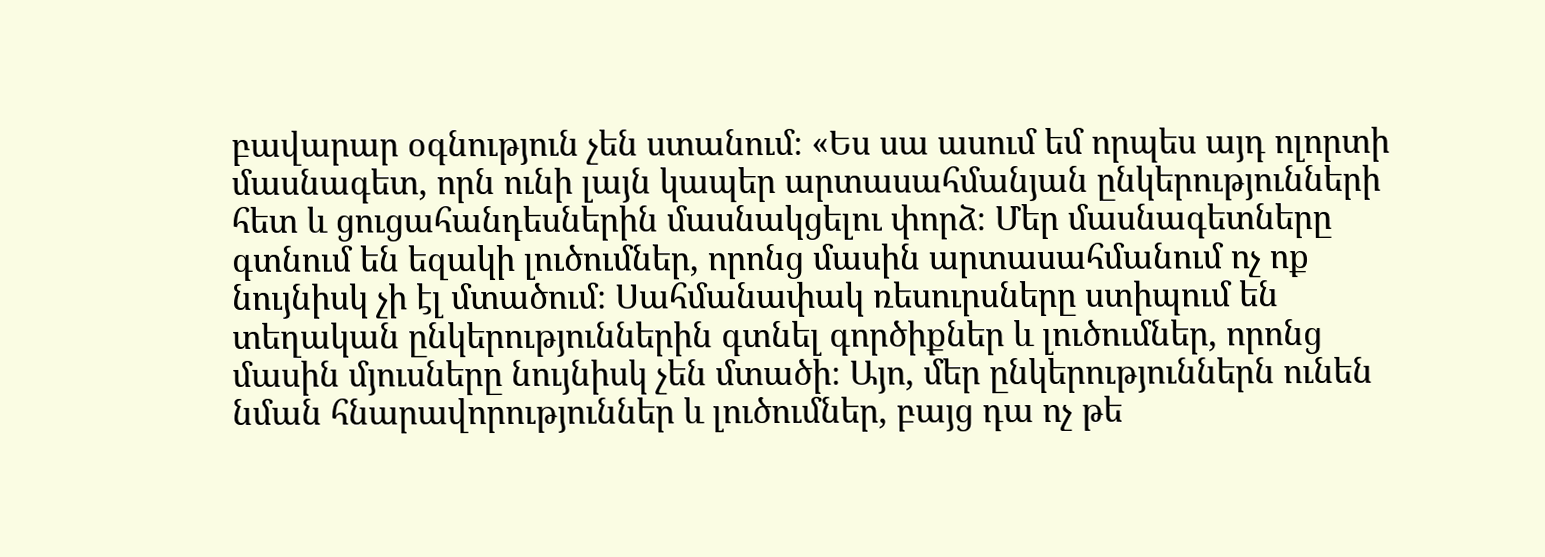բավարար օգնություն չեն ստանում։ «Ես սա ասում եմ որպես այդ ոլորտի մասնագետ, որն ունի լայն կապեր արտասահմանյան ընկերությունների հետ և ցուցահանդեսներին մասնակցելու փորձ։ Մեր մասնագետները գտնում են եզակի լուծումներ, որոնց մասին արտասահմանում ոչ ոք նույնիսկ չի էլ մտածում։ Սահմանափակ ռեսուրսները ստիպում են տեղական ընկերություններին գտնել գործիքներ և լուծումներ, որոնց մասին մյուսները նույնիսկ չեն մտածի։ Այո, մեր ընկերություններն ունեն նման հնարավորություններ և լուծումներ, բայց դա ոչ թե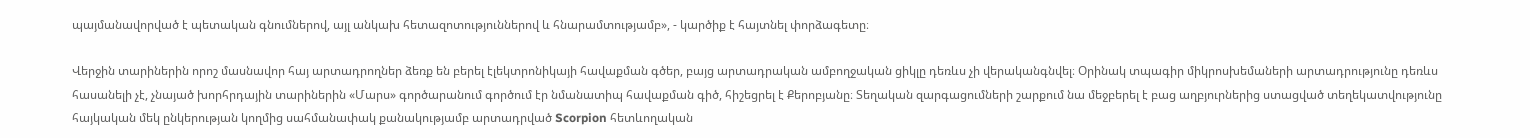պայմանավորված է պետական գնումներով, այլ անկախ հետազոտություններով և հնարամտությամբ», - կարծիք է հայտնել փորձագետը։

Վերջին տարիներին որոշ մասնավոր հայ արտադրողներ ձեռք են բերել էլեկտրոնիկայի հավաքման գծեր, բայց արտադրական ամբողջական ցիկլը դեռևս չի վերականգնվել։ Օրինակ տպագիր միկրոսխեմաների արտադրությունը դեռևս հասանելի չէ, չնայած խորհրդային տարիներին «Մարս» գործարանում գործում էր նմանատիպ հավաքման գիծ, հիշեցրել է Քերոբյանը։ Տեղական զարգացումների շարքում նա մեջբերել է բաց աղբյուրներից ստացված տեղեկատվությունը հայկական մեկ ընկերության կողմից սահմանափակ քանակությամբ արտադրված Scorpion հետևողական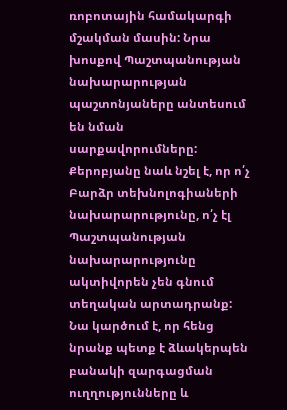ռոբոտային համակարգի մշակման մասին: Նրա խոսքով Պաշտպանության նախարարության պաշտոնյաները անտեսում են նման սարքավորումները: Քերոբյանը նաև նշել է, որ ո՛չ Բարձր տեխնոլոգիաների նախարարությունը, ո՛չ էլ Պաշտպանության նախարարությունը ակտիվորեն չեն գնում տեղական արտադրանք: Նա կարծում է, որ հենց նրանք պետք է ձևակերպեն բանակի զարգացման ուղղությունները և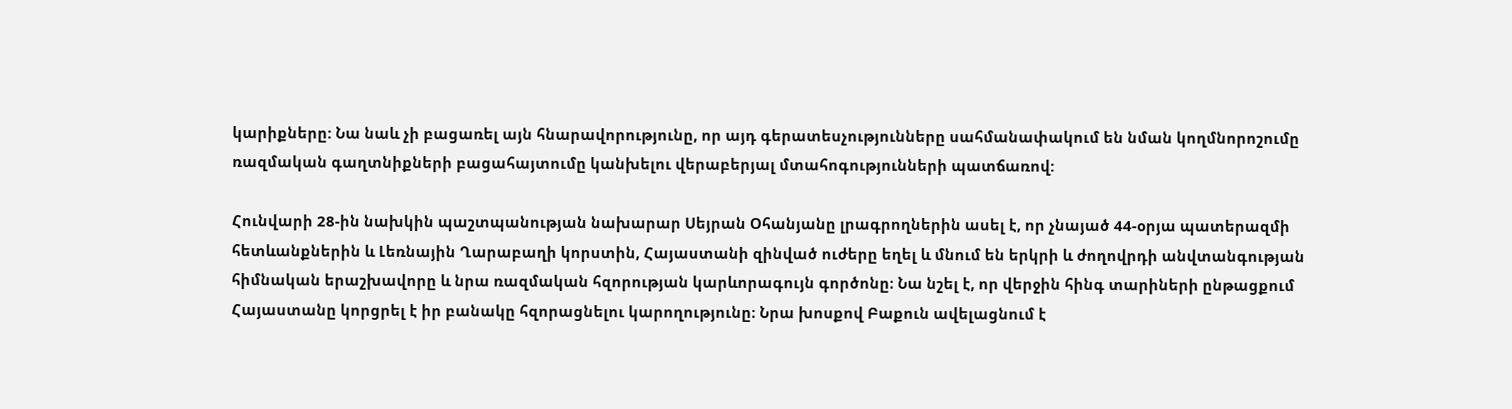կարիքները: Նա նաև չի բացառել այն հնարավորությունը, որ այդ գերատեսչությունները սահմանափակում են նման կողմնորոշումը ռազմական գաղտնիքների բացահայտումը կանխելու վերաբերյալ մտահոգությունների պատճառով:

Հունվարի 28-ին նախկին պաշտպանության նախարար Սեյրան Օհանյանը լրագրողներին ասել է, որ չնայած 44-օրյա պատերազմի հետևանքներին և Լեռնային Ղարաբաղի կորստին, Հայաստանի զինված ուժերը եղել և մնում են երկրի և ժողովրդի անվտանգության հիմնական երաշխավորը և նրա ռազմական հզորության կարևորագույն գործոնը։ Նա նշել է, որ վերջին հինգ տարիների ընթացքում Հայաստանը կորցրել է իր բանակը հզորացնելու կարողությունը։ Նրա խոսքով Բաքուն ավելացնում է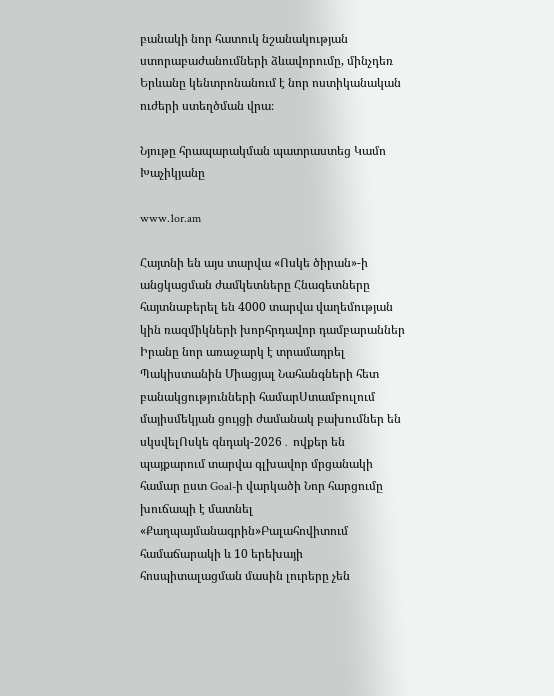բանակի նոր հատուկ նշանակության ստորաբաժանումների ձևավորումը, մինչդեռ Երևանը կենտրոնանում է նոր ոստիկանական ուժերի ստեղծման վրա։

Նյութը հրապարակման պատրաստեց Կամո Խաչիկյանը

www.1or.am

Հայտնի են այս տարվա «Ոսկե ծիրան»-ի անցկացման ժամկետները Հնագետները հայտնաբերել են 4000 տարվա վաղեմության կին ռազմիկների խորհրդավոր դամբարաններ Իրանը նոր առաջարկ է տրամադրել Պակիստանին Միացյալ Նահանգների հետ բանակցությունների համարՍտամբուլում մայիսմեկյան ցույցի ժամանակ բախումներ են սկսվելՈսկե գնդակ-2026․ ովքեր են պայքարում տարվա գլխավոր մրցանակի համար ըստ Goal-ի վարկածի Նոր հարցումը խուճապի է մատնել «Քաղպայմանագրին»Բալահովիտում համաճարակի և 10 երեխայի հոսպիտալացման մասին լուրերը չեն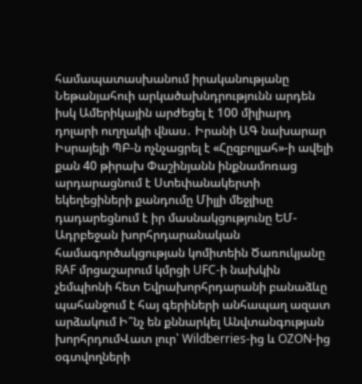համապատասխանում իրականությանը Նեթանյահուի արկածախնդրությունն արդեն իսկ Ամերիկային արժեցել է 100 միլիարդ դոլարի ուղղակի վնաս․ Իրանի ԱԳ նախարար Իսրայելի ՊԲ-ն ոչնչացրել է «Հըզբոլլահ»-ի ավելի քան 40 թիրախ Փաշինյանն ինքնամոռաց արդարացնում է Ստեփանակերտի եկեղեցիների քանդումը Միլլի մեջլիսը դադարեցնում է իր մասնակցությունը ԵՄ-Ադրբեջան խորհրդարանական համագործակցության կոմիտեին Ծառուկյանը RAF մրցաշարում կմրցի UFC-ի նախկին չեմպիոնի հետ Եվրախորհրդարանի բանաձևը պահանջում է հայ գերիների անհապաղ ազատ արձակում Ի՞նչ են քննարկել Անվտանգության խորհրդումՎատ լուր՝ Wildberries-ից և OZON-ից օգտվողների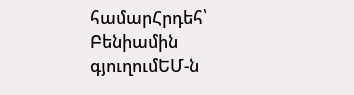համարՀրդեհ՝ Բենիամին գյուղումԵՄ-ն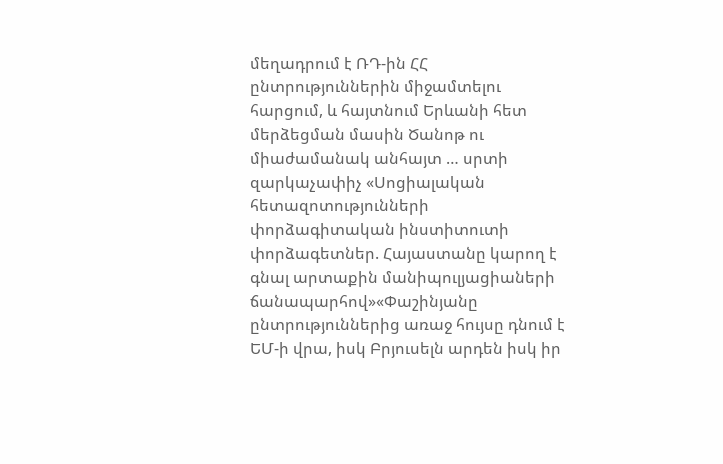մեղադրում է ՌԴ-ին ՀՀ ընտրություններին միջամտելու հարցում, և հայտնում Երևանի հետ մերձեցման մասին Ծանոթ ու միաժամանակ անհայտ … սրտի զարկաչափիչ «Սոցիալական հետազոտությունների փորձագիտական ինստիտուտի փորձագետներ. Հայաստանը կարող է գնալ արտաքին մանիպուլյացիաների ճանապարհով»«Փաշինյանը ընտրություններից առաջ հույսը դնում է ԵՄ-ի վրա, իսկ Բրյուսելն արդեն իսկ իր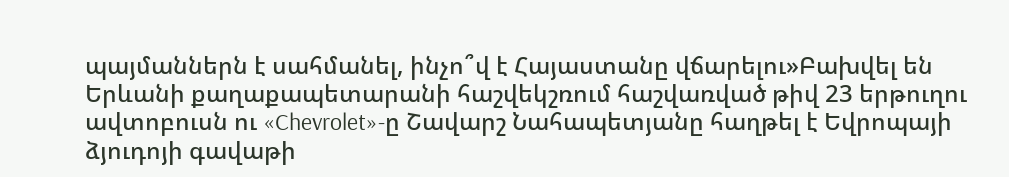պայմաններն է սահմանել, ինչո՞վ է Հայաստանը վճարելու»Բախվել են Երևանի քաղաքապետարանի հաշվեկշռում հաշվառված թիվ 23 երթուղու ավտոբուսն ու «Chevrolet»-ը Շավարշ Նահապետյանը հաղթել է Եվրոպայի ձյուդոյի գավաթի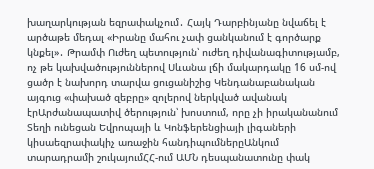խաղարկության եզրափակչում․ Հայկ Դարբինյանը նվաճել է արծաթե մեդալ «Իրանը մահու չափ ցանկանում է գործարք կնքել»․ Թրամփ Ուժեղ պետություն՝ ուժեղ դիվանագիտությամբ, ոչ թե կախվածություններով Սևանա լճի մակարդակը 16 սմ-ով ցածր է նախորդ տարվա ցուցանիշից Կենդանաբանական այգուց «փախած զեբրը» զոլերով ներկված ավանակ էրԱրժանապատիվ ծերություն՝ խոստում, որը չի իրականանում Տեղի ունեցան Եվրոպայի և Կոնֆերենցիայի լիգաների կիսաեզրափակիչ առաջին հանդիպումներըԱնկում տարադրամի շուկայումՀՀ-ում ԱՄՆ դեսպանատունը փակ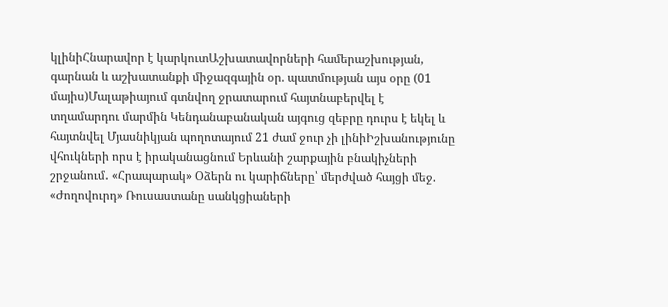կլինիՀնարավոր է կարկուտԱշխատավորների համերաշխության, գարնան և աշխատանքի միջազգային օր. պատմության այս օրը (01 մայիս)Մալաթիայում գտնվող ջրատարում հայտնաբերվել է տղամարդու մարմին Կենդանաբանական այգուց զեբրը դուրս է եկել և հայտնվել Մյասնիկյան պողոտայում 21 ժամ ջուր չի լինիԻշխանությունը վհուկների որս է իրականացնում Երևանի շարքային բնակիչների շրջանում․ «Հրապարակ» Օձերն ու կարիճները՝ մերժված հայցի մեջ. «Ժողովուրդ» Ռուսաստանը սանկցիաների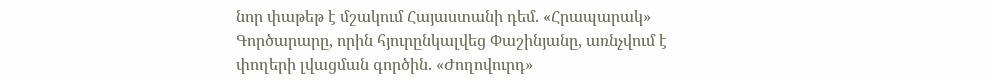նոր փաթեթ է մշակում Հայաստանի դեմ. «Հրապարակ» Գործարարը, որին հյուրընկալվեց Փաշինյանը, առնչվում է փողերի լվացման գործին. «Ժողովուրդ»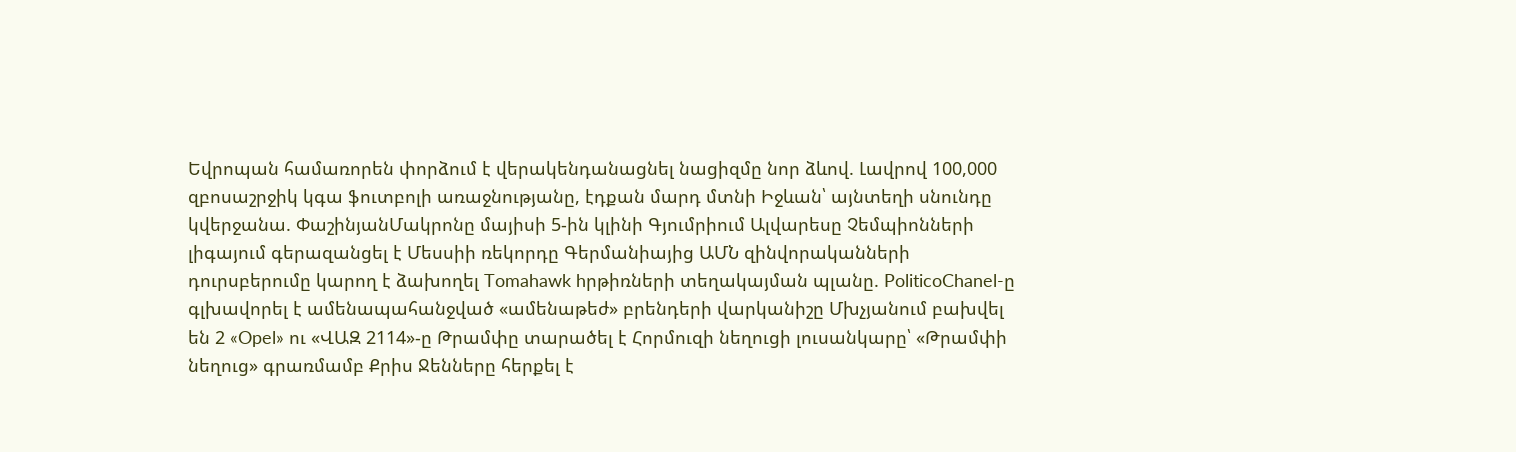Եվրոպան համառորեն փորձում է վերակենդանացնել նացիզմը նոր ձևով. Լավրով 100,000 զբոսաշրջիկ կգա ֆուտբոլի առաջնությանը, էդքան մարդ մտնի Իջևան՝ այնտեղի սնունդը կվերջանա. ՓաշինյանՄակրոնը մայիսի 5-ին կլինի Գյումրիում Ալվարեսը Չեմպիոնների լիգայում գերազանցել է Մեսսիի ռեկորդը Գերմանիայից ԱՄՆ զինվորականների դուրսբերումը կարող է ձախողել Tomahawk hրթիռների տեղակայման պլանը. PoliticoChanel-ը գլխավորել է ամենապահանջված «ամենաթեժ» բրենդերի վարկանիշը Մխչյանում բախվել են 2 «Opel» ու «ՎԱԶ 2114»-ը Թրամփը տարածել է Հորմուզի նեղուցի լուսանկարը՝ «Թրամփի նեղուց» գրառմամբ Քրիս Ջենները հերքել է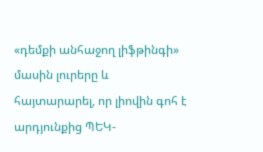«դեմքի անհաջող լիֆթինգի» մասին լուրերը և հայտարարել, որ լիովին գոհ է արդյունքից ՊԵԿ-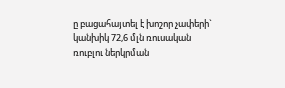ը բացահայտել է խոշոր չափերի` կանխիկ 72,6 մլն ռուսական ռուբլու ներկրման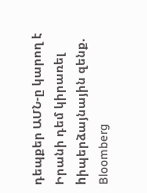դեպքեր ԱՄՆ-ը կարող է Իրանի դեմ կիրառել hիպերձայնային զենք. Bloomberg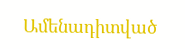Ամենադիտված